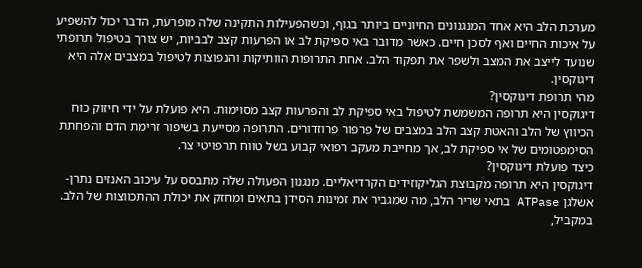מערכת הלב היא אחד המנגנונים החיוניים ביותר בגוף, וכשהפעילות התקינה שלה מופרעת, הדבר יכול להשפיע על איכות החיים ואף לסכן חיים. כאשר מדובר באי ספיקת לב או הפרעות קצב לבביות, יש צורך בטיפול תרופתי שנועד לייצב את המצב ולשפר את תפקוד הלב. אחת התרופות הוותיקות והנפוצות לטיפול במצבים אלה היא דיגוקסין.
מהי תרופת דיגוקסין?
דיגוקסין היא תרופה המשמשת לטיפול באי ספיקת לב והפרעות קצב מסוימות. היא פועלת על ידי חיזוק כוח הכיווץ של הלב והאטת קצב הלב במצבים של פרפור פרוזדורים. התרופה מסייעת בשיפור זרימת הדם והפחתת הסימפטומים של אי ספיקת לב, אך מחייבת מעקב רפואי קבוע בשל טווח תרפויטי צר.
כיצד פועלת דיגוקסין?
דיגוקסין היא תרופה מקבוצת הגליקוזידים הקרדיאליים. מנגנון הפעולה שלה מתבסס על עיכוב האנזים נתרן-אשלגן ATPase בתאי שריר הלב, מה שמגביר את זמינות הסידן בתאים ומחזק את יכולת ההתכווצות של הלב. במקביל,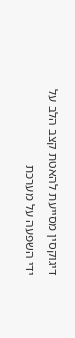דיגוקסין מסייעת להאטת קצב הלב על ידי השפעה על מערכת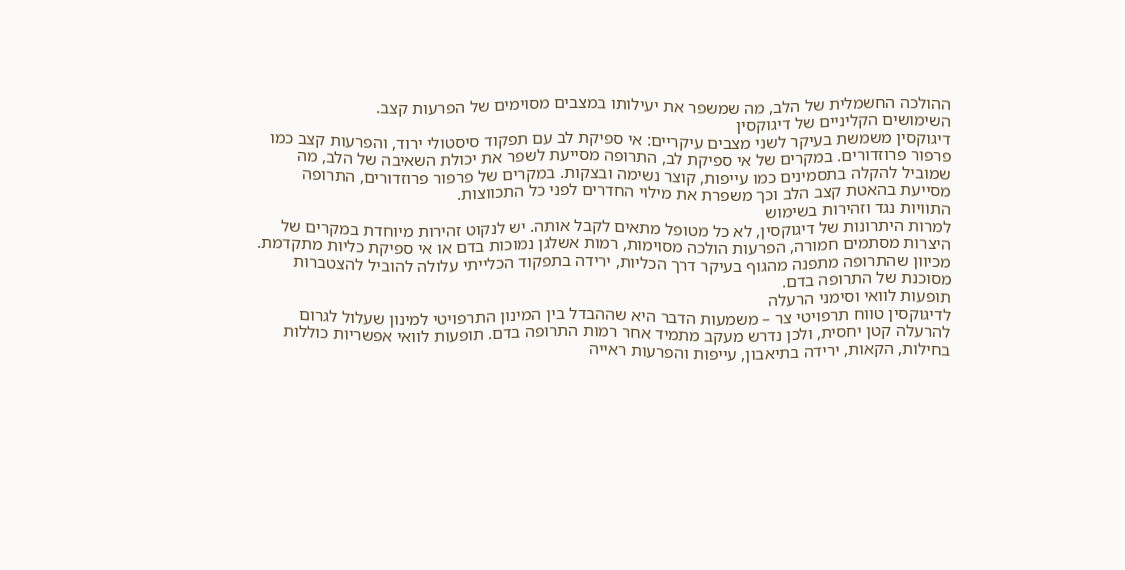ההולכה החשמלית של הלב, מה שמשפר את יעילותו במצבים מסוימים של הפרעות קצב.
השימושים הקליניים של דיגוקסין
דיגוקסין משמשת בעיקר לשני מצבים עיקריים: אי ספיקת לב עם תפקוד סיסטולי ירוד, והפרעות קצב כמו פרפור פרוזדורים. במקרים של אי ספיקת לב, התרופה מסייעת לשפר את יכולת השאיבה של הלב, מה שמוביל להקלה בתסמינים כמו עייפות, קוצר נשימה ובצקות. במקרים של פרפור פרוזדורים, התרופה מסייעת בהאטת קצב הלב וכך משפרת את מילוי החדרים לפני כל התכווצות.
התוויות נגד וזהירות בשימוש
למרות היתרונות של דיגוקסין, לא כל מטופל מתאים לקבל אותה. יש לנקוט זהירות מיוחדת במקרים של היצרות מסתמים חמורה, הפרעות הולכה מסוימות, רמות אשלגן נמוכות בדם או אי ספיקת כליות מתקדמת. מכיוון שהתרופה מתפנה מהגוף בעיקר דרך הכליות, ירידה בתפקוד הכלייתי עלולה להוביל להצטברות מסוכנת של התרופה בדם.
תופעות לוואי וסימני הרעלה
לדיגוקסין טווח תרפויטי צר – משמעות הדבר היא שההבדל בין המינון התרפויטי למינון שעלול לגרום להרעלה קטן יחסית, ולכן נדרש מעקב מתמיד אחר רמות התרופה בדם. תופעות לוואי אפשריות כוללות בחילות, הקאות, ירידה בתיאבון, עייפות והפרעות ראייה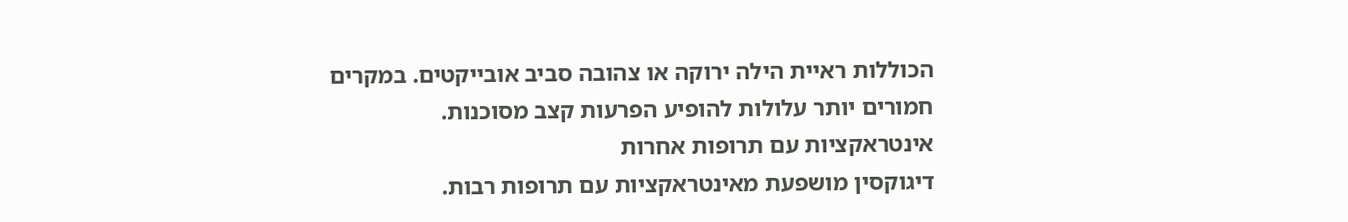הכוללות ראיית הילה ירוקה או צהובה סביב אובייקטים. במקרים חמורים יותר עלולות להופיע הפרעות קצב מסוכנות.
אינטראקציות עם תרופות אחרות
דיגוקסין מושפעת מאינטראקציות עם תרופות רבות.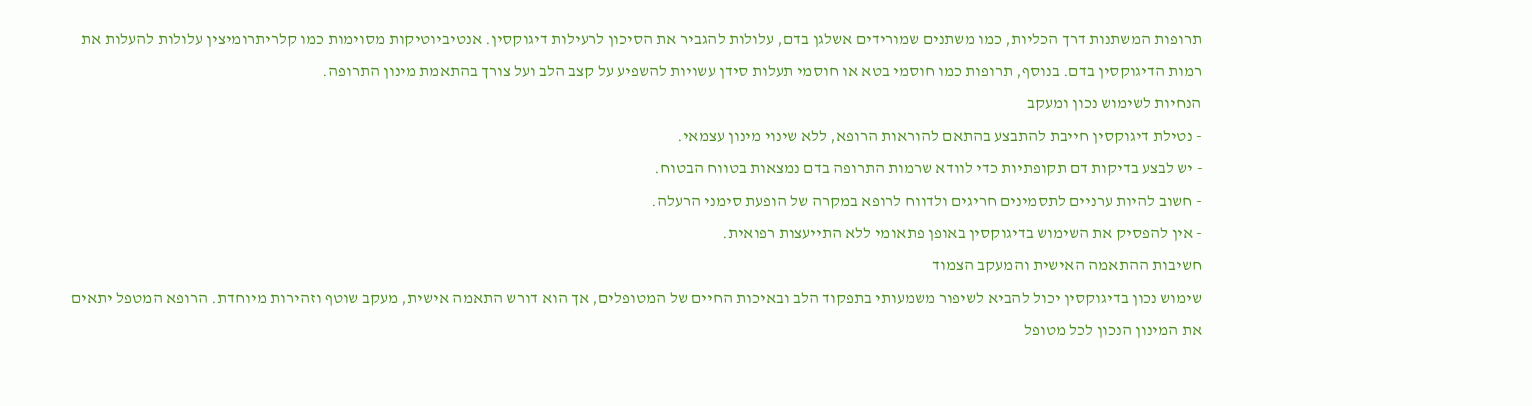תרופות המשתנות דרך הכליות, כמו משתנים שמורידים אשלגן בדם, עלולות להגביר את הסיכון לרעילות דיגוקסין. אנטיביוטיקות מסוימות כמו קלריתרומיצין עלולות להעלות את רמות הדיגוקסין בדם. בנוסף, תרופות כמו חוסמי בטא או חוסמי תעלות סידן עשויות להשפיע על קצב הלב ועל צורך בהתאמת מינון התרופה.
הנחיות לשימוש נכון ומעקב
- נטילת דיגוקסין חייבת להתבצע בהתאם להוראות הרופא, ללא שינוי מינון עצמאי.
- יש לבצע בדיקות דם תקופתיות כדי לוודא שרמות התרופה בדם נמצאות בטווח הבטוח.
- חשוב להיות ערניים לתסמינים חריגים ולדווח לרופא במקרה של הופעת סימני הרעלה.
- אין להפסיק את השימוש בדיגוקסין באופן פתאומי ללא התייעצות רפואית.
חשיבות ההתאמה האישית והמעקב הצמוד
שימוש נכון בדיגוקסין יכול להביא לשיפור משמעותי בתפקוד הלב ובאיכות החיים של המטופלים, אך הוא דורש התאמה אישית, מעקב שוטף וזהירות מיוחדת. הרופא המטפל יתאים את המינון הנכון לכל מטופל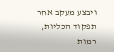ויבצע מעקב אחר תפקוד הכליות, רמות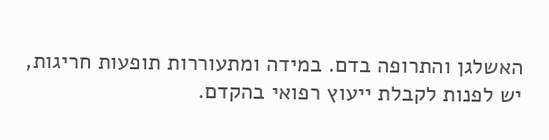האשלגן והתרופה בדם. במידה ומתעוררות תופעות חריגות, יש לפנות לקבלת ייעוץ רפואי בהקדם.